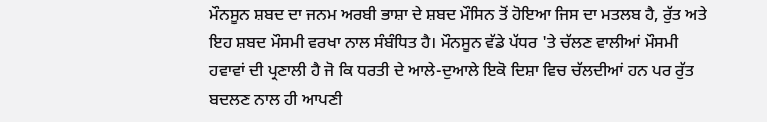ਮੌਨਸੂਨ ਸ਼ਬਦ ਦਾ ਜਨਮ ਅਰਬੀ ਭਾਸ਼ਾ ਦੇ ਸ਼ਬਦ ਮੌਸਿਨ ਤੋਂ ਹੋਇਆ ਜਿਸ ਦਾ ਮਤਲਬ ਹੈ, ਰੁੱਤ ਅਤੇ ਇਹ ਸ਼ਬਦ ਮੌਸਮੀ ਵਰਖਾ ਨਾਲ ਸੰਬੰਧਿਤ ਹੈ। ਮੌਨਸੂਨ ਵੱਡੇ ਪੱਧਰ 'ਤੇ ਚੱਲਣ ਵਾਲੀਆਂ ਮੌਸਮੀ ਹਵਾਵਾਂ ਦੀ ਪ੍ਰਣਾਲੀ ਹੈ ਜੋ ਕਿ ਧਰਤੀ ਦੇ ਆਲੇ-ਦੁਆਲੇ ਇਕੋ ਦਿਸ਼ਾ ਵਿਚ ਚੱਲਦੀਆਂ ਹਨ ਪਰ ਰੁੱਤ ਬਦਲਣ ਨਾਲ ਹੀ ਆਪਣੀ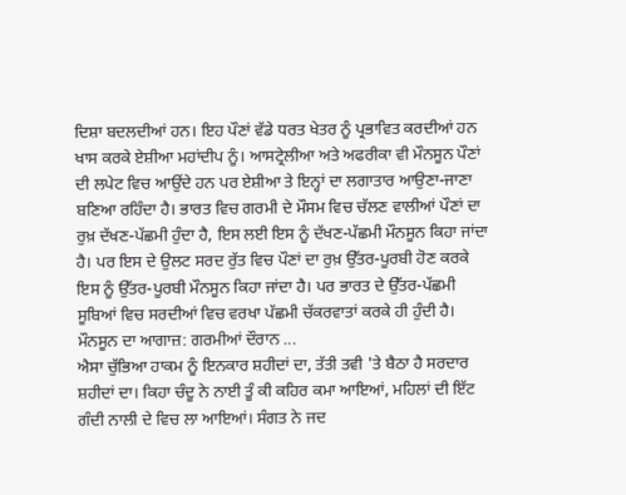ਦਿਸ਼ਾ ਬਦਲਦੀਆਂ ਹਨ। ਇਹ ਪੌਣਾਂ ਵੱਡੇ ਧਰਤ ਖੇਤਰ ਨੂੰ ਪ੍ਰਭਾਵਿਤ ਕਰਦੀਆਂ ਹਨ ਖਾਸ ਕਰਕੇ ਏਸ਼ੀਆ ਮਹਾਂਦੀਪ ਨੂੰ। ਆਸਟ੍ਰੇਲੀਆ ਅਤੇ ਅਫਰੀਕਾ ਵੀ ਮੌਨਸੂਨ ਪੌਣਾਂ ਦੀ ਲਪੇਟ ਵਿਚ ਆਉਂਦੇ ਹਨ ਪਰ ਏਸ਼ੀਆ ਤੇ ਇਨ੍ਹਾਂ ਦਾ ਲਗਾਤਾਰ ਆਉਣਾ-ਜਾਣਾ ਬਣਿਆ ਰਹਿੰਦਾ ਹੈ। ਭਾਰਤ ਵਿਚ ਗਰਮੀ ਦੇ ਮੌਸਮ ਵਿਚ ਚੱਲਣ ਵਾਲੀਆਂ ਪੌਣਾਂ ਦਾ ਰੁਖ਼ ਦੱਖਣ-ਪੱਛਮੀ ਹੁੰਦਾ ਹੈ, ਇਸ ਲਈ ਇਸ ਨੂੰ ਦੱਖਣ-ਪੱਛਮੀ ਮੌਨਸੂਨ ਕਿਹਾ ਜਾਂਦਾ ਹੈ। ਪਰ ਇਸ ਦੇ ਉਲਟ ਸਰਦ ਰੁੱਤ ਵਿਚ ਪੌਣਾਂ ਦਾ ਰੁਖ਼ ਉੱਤਰ-ਪੂਰਬੀ ਹੋਣ ਕਰਕੇ ਇਸ ਨੂੰ ਉੱਤਰ-ਪੂਰਬੀ ਮੌਨਸੂਨ ਕਿਹਾ ਜਾਂਦਾ ਹੈ। ਪਰ ਭਾਰਤ ਦੇ ਉੱਤਰ-ਪੱਛਮੀ ਸੂਬਿਆਂ ਵਿਚ ਸਰਦੀਆਂ ਵਿਚ ਵਰਖਾ ਪੱਛਮੀ ਚੱਕਰਵਾਤਾਂ ਕਰਕੇ ਹੀ ਹੁੰਦੀ ਹੈ। ਮੌਨਸੂਨ ਦਾ ਆਗਾਜ਼: ਗਰਮੀਆਂ ਦੌਰਾਨ ...
ਐਸਾ ਚੁੱਭਿਆ ਹਾਕਮ ਨੂੰ ਇਨਕਾਰ ਸ਼ਹੀਦਾਂ ਦਾ, ਤੱਤੀ ਤਵੀ 'ਤੇ ਬੈਠਾ ਹੈ ਸਰਦਾਰ ਸ਼ਹੀਦਾਂ ਦਾ। ਕਿਹਾ ਚੰਦੂ ਨੇ ਨਾਈ ਤੂੰ ਕੀ ਕਹਿਰ ਕਮਾ ਆਇਆਂ, ਮਹਿਲਾਂ ਦੀ ਇੱਟ ਗੰਦੀ ਨਾਲੀ ਦੇ ਵਿਚ ਲਾ ਆਇਆਂ। ਸੰਗਤ ਨੇ ਜਦ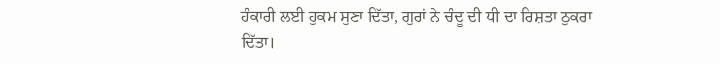ਹੰਕਾਰੀ ਲਈ ਹੁਕਮ ਸੁਣਾ ਦਿੱਤਾ, ਗੁਰਾਂ ਨੇ ਚੰਦੂ ਦੀ ਧੀ ਦਾ ਰਿਸ਼ਤਾ ਠੁਕਰਾ ਦਿੱਤਾ।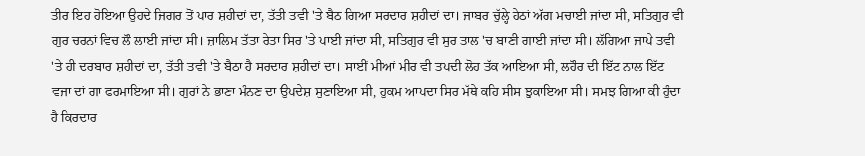ਤੀਰ ਇਹ ਹੋਇਆ ਉਹਦੇ ਜਿਗਰ ਤੋਂ ਪਾਰ ਸ਼ਹੀਦਾਂ ਦਾ, ਤੱਤੀ ਤਵੀ 'ਤੇ ਬੈਠ ਗਿਆ ਸਰਦਾਰ ਸ਼ਹੀਦਾਂ ਦਾ। ਜਾਬਰ ਚੁੱਲ੍ਹੇ ਹੇਠਾਂ ਅੱਗ ਮਚਾਈ ਜਾਂਦਾ ਸੀ, ਸਤਿਗੁਰ ਵੀ ਗੁਰ ਚਰਨਾਂ ਵਿਚ ਲੌ ਲਾਈ ਜਾਂਦਾ ਸੀ। ਜ਼ਾਲਿਮ ਤੱਤਾ ਰੇਤਾ ਸਿਰ 'ਤੇ ਪਾਈ ਜਾਂਦਾ ਸੀ, ਸਤਿਗੁਰ ਵੀ ਸੁਰ ਤਾਲ 'ਚ ਬਾਣੀ ਗਾਈ ਜਾਂਦਾ ਸੀ। ਲੱਗਿਆ ਜਾਪੇ ਤਵੀ 'ਤੇ ਹੀ ਦਰਬਾਰ ਸ਼ਹੀਦਾਂ ਦਾ, ਤੱਤੀ ਤਵੀ 'ਤੇ ਬੈਠਾ ਹੈ ਸਰਦਾਰ ਸ਼ਹੀਦਾਂ ਦਾ। ਸਾਈਂ ਮੀਆਂ ਮੀਰ ਵੀ ਤਪਦੀ ਲੋਹ ਤੱਕ ਆਇਆ ਸੀ, ਲਹੌਰ ਦੀ ਇੱਟ ਨਾਲ ਇੱਟ ਵਜਾ ਦਾਂ ਗਾ ਫਰਮਾਇਆ ਸੀ। ਗੁਰਾਂ ਨੇ ਭਾਣਾ ਮੰਨਣ ਦਾ ਉਪਦੇਸ਼ ਸੁਣਾਇਆ ਸੀ, ਹੁਕਮ ਆਪਦਾ ਸਿਰ ਮੱਥੇ ਕਹਿ ਸੀਸ ਝੁਕਾਇਆ ਸੀ। ਸਮਝ ਗਿਆ ਕੀ ਹੁੰਦਾ ਹੈ ਕਿਰਦਾਰ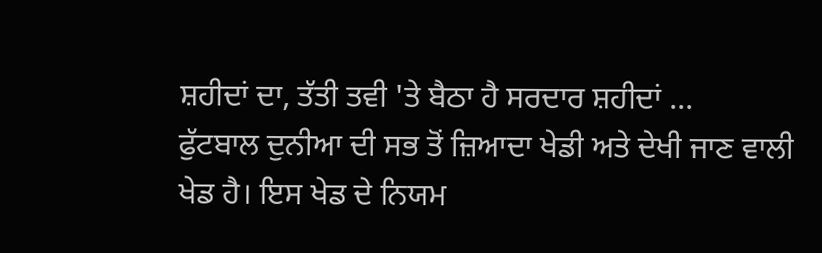ਸ਼ਹੀਦਾਂ ਦਾ, ਤੱਤੀ ਤਵੀ 'ਤੇ ਬੈਠਾ ਹੈ ਸਰਦਾਰ ਸ਼ਹੀਦਾਂ ...
ਫੁੱਟਬਾਲ ਦੁਨੀਆ ਦੀ ਸਭ ਤੋਂ ਜ਼ਿਆਦਾ ਖੇਡੀ ਅਤੇ ਦੇਖੀ ਜਾਣ ਵਾਲੀ ਖੇਡ ਹੈ। ਇਸ ਖੇਡ ਦੇ ਨਿਯਮ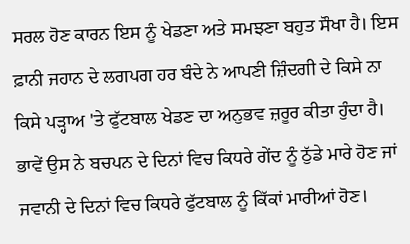ਸਰਲ ਹੋਣ ਕਾਰਨ ਇਸ ਨੂੰ ਖੇਡਣਾ ਅਤੇ ਸਮਝਣਾ ਬਹੁਤ ਸੌਖਾ ਹੈ। ਇਸ ਫ਼ਾਨੀ ਜਹਾਨ ਦੇ ਲਗਪਗ ਹਰ ਬੰਦੇ ਨੇ ਆਪਣੀ ਜ਼ਿੰਦਗੀ ਦੇ ਕਿਸੇ ਨਾ ਕਿਸੇ ਪੜ੍ਹਾਅ 'ਤੇ ਫੁੱਟਬਾਲ ਖੇਡਣ ਦਾ ਅਨੁਭਵ ਜ਼ਰੂਰ ਕੀਤਾ ਹੁੰਦਾ ਹੈ। ਭਾਵੇਂ ਉਸ ਨੇ ਬਚਪਨ ਦੇ ਦਿਨਾਂ ਵਿਚ ਕਿਧਰੇ ਗੇਂਦ ਨੂੰ ਠੁੱਡੇ ਮਾਰੇ ਹੋਣ ਜਾਂ ਜਵਾਨੀ ਦੇ ਦਿਨਾਂ ਵਿਚ ਕਿਧਰੇ ਫੁੱਟਬਾਲ ਨੂੰ ਕਿੱਕਾਂ ਮਾਰੀਆਂ ਹੋਣ।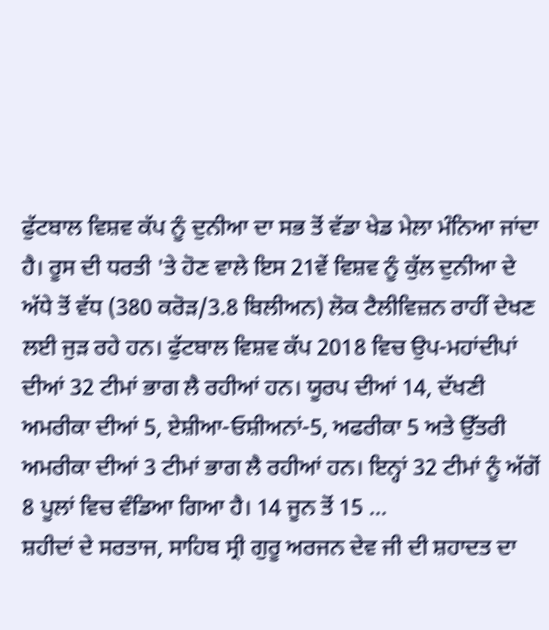ਫੁੱਟਬਾਲ ਵਿਸ਼ਵ ਕੱਪ ਨੂੰ ਦੁਨੀਆ ਦਾ ਸਭ ਤੋਂ ਵੱਡਾ ਖੇਡ ਮੇਲਾ ਮੰਨਿਆ ਜਾਂਦਾ ਹੈ। ਰੂਸ ਦੀ ਧਰਤੀ 'ਤੇ ਹੋਣ ਵਾਲੇ ਇਸ 21ਵੇਂ ਵਿਸ਼ਵ ਨੂੰ ਕੁੱਲ ਦੁਨੀਆ ਦੇ ਅੱਧੇ ਤੋਂ ਵੱਧ (380 ਕਰੋੜ/3.8 ਬਿਲੀਅਨ) ਲੋਕ ਟੈਲੀਵਿਜ਼ਨ ਰਾਹੀਂ ਦੇਖਣ ਲਈ ਜੁੜ ਰਹੇ ਹਨ। ਫੁੱਟਬਾਲ ਵਿਸ਼ਵ ਕੱਪ 2018 ਵਿਚ ਉਪ-ਮਹਾਂਦੀਪਾਂ ਦੀਆਂ 32 ਟੀਮਾਂ ਭਾਗ ਲੈ ਰਹੀਆਂ ਹਨ। ਯੂਰਪ ਦੀਆਂ 14, ਦੱਖਣੀ ਅਮਰੀਕਾ ਦੀਆਂ 5, ਏਸ਼ੀਆ-ਓਸ਼ੀਅਨਾਂ-5, ਅਫਰੀਕਾ 5 ਅਤੇ ਉੱਤਰੀ ਅਮਰੀਕਾ ਦੀਆਂ 3 ਟੀਮਾਂ ਭਾਗ ਲੈ ਰਹੀਆਂ ਹਨ। ਇਨ੍ਹਾਂ 32 ਟੀਮਾਂ ਨੂੰ ਅੱਗੋਂ 8 ਪੂਲਾਂ ਵਿਚ ਵੰਡਿਆ ਗਿਆ ਹੈ। 14 ਜੂਨ ਤੋਂ 15 ...
ਸ਼ਹੀਦਾਂ ਦੇ ਸਰਤਾਜ, ਸਾਹਿਬ ਸ੍ਰੀ ਗੁਰੂ ਅਰਜਨ ਦੇਵ ਜੀ ਦੀ ਸ਼ਹਾਦਤ ਦਾ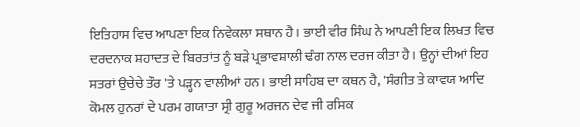ਇਤਿਹਾਸ ਵਿਚ ਆਪਣਾ ਇਕ ਨਿਵੇਕਲਾ ਸਥਾਨ ਹੈ। ਭਾਈ ਵੀਰ ਸਿੰਘ ਨੇ ਆਪਣੀ ਇਕ ਲਿਖਤ ਵਿਚ ਦਰਦਨਾਕ ਸ਼ਹਾਦਤ ਦੇ ਬਿਰਤਾਂਤ ਨੂੰ ਬੜੇ ਪ੍ਰਭਾਵਸ਼ਾਲੀ ਢੰਗ ਨਾਲ ਦਰਜ ਕੀਤਾ ਹੈ। ਉਨ੍ਹਾਂ ਦੀਆਂ ਇਹ ਸਤਰਾਂ ਉਚੇਚੇ ਤੌਰ 'ਤੇ ਪੜ੍ਹਨ ਵਾਲੀਆਂ ਹਨ। ਭਾਈ ਸਾਹਿਬ ਦਾ ਕਥਨ ਹੈ, 'ਸੰਗੀਤ ਤੇ ਕਾਵਯ ਆਦਿ ਕੋਮਲ ਹੁਨਰਾਂ ਦੇ ਪਰਮ ਗਯਾਤਾ ਸ੍ਰੀ ਗੁਰੂ ਅਰਜਨ ਦੇਵ ਜੀ ਰਸਿਕ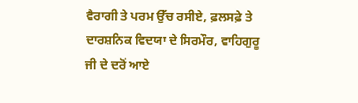ਵੈਰਾਗੀ ਤੇ ਪਰਮ ਉੱਚ ਰਸੀਏ, ਫ਼ਲਸਫ਼ੇ ਤੇ ਦਾਰਸ਼ਨਿਕ ਵਿਦਯਾ ਦੇ ਸਿਰਮੌਰ, ਵਾਹਿਗੁਰੂ ਜੀ ਦੇ ਦਰੋਂ ਆਏ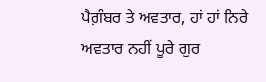ਪੈਗ਼ੰਬਰ ਤੇ ਅਵਤਾਰ, ਹਾਂ ਹਾਂ ਨਿਰੇ ਅਵਤਾਰ ਨਹੀਂ ਪੂਰੇ ਗੁਰ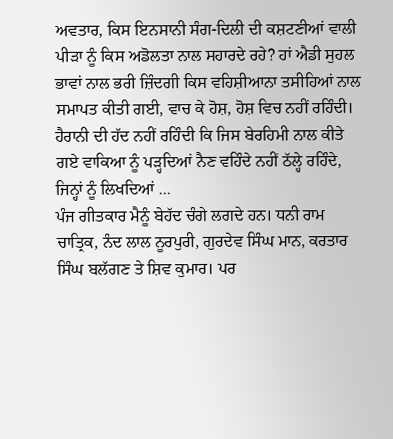ਅਵਤਾਰ, ਕਿਸ ਇਨਸਾਨੀ ਸੰਗ-ਦਿਲੀ ਦੀ ਕਸ਼ਟਣੀਆਂ ਵਾਲੀ ਪੀੜਾ ਨੂੰ ਕਿਸ ਅਡੋਲਤਾ ਨਾਲ ਸਹਾਰਦੇ ਰਹੇ? ਹਾਂ ਐਡੀ ਸੁਹਲ ਭਾਵਾਂ ਨਾਲ ਭਰੀ ਜ਼ਿੰਦਗੀ ਕਿਸ ਵਹਿਸ਼ੀਆਨਾ ਤਸੀਹਿਆਂ ਨਾਲ ਸਮਾਪਤ ਕੀਤੀ ਗਈ, ਵਾਚ ਕੇ ਹੋਸ਼, ਹੋਸ਼ ਵਿਚ ਨਹੀਂ ਰਹਿੰਦੀ। ਹੈਰਾਨੀ ਦੀ ਹੱਦ ਨਹੀਂ ਰਹਿੰਦੀ ਕਿ ਜਿਸ ਬੇਰਹਿਮੀ ਨਾਲ ਕੀਤੇ ਗਏ ਵਾਕਿਆ ਨੂੰ ਪੜ੍ਹਦਿਆਂ ਨੈਣ ਵਹਿੰਦੇ ਨਹੀਂ ਠੱਲ੍ਹੇ ਰਹਿੰਦੇ, ਜਿਨ੍ਹਾਂ ਨੂੰ ਲਿਖਦਿਆਂ ...
ਪੰਜ ਗੀਤਕਾਰ ਮੈਨੂੰ ਬੇਹੱਦ ਚੰਗੇ ਲਗਦੇ ਹਨ। ਧਨੀ ਰਾਮ ਚਾਤ੍ਰਿਕ, ਨੰਦ ਲਾਲ ਨੂਰਪੁਰੀ, ਗੁਰਦੇਵ ਸਿੰਘ ਮਾਨ, ਕਰਤਾਰ ਸਿੰਘ ਬਲੱਗਣ ਤੇ ਸ਼ਿਵ ਕੁਮਾਰ। ਪਰ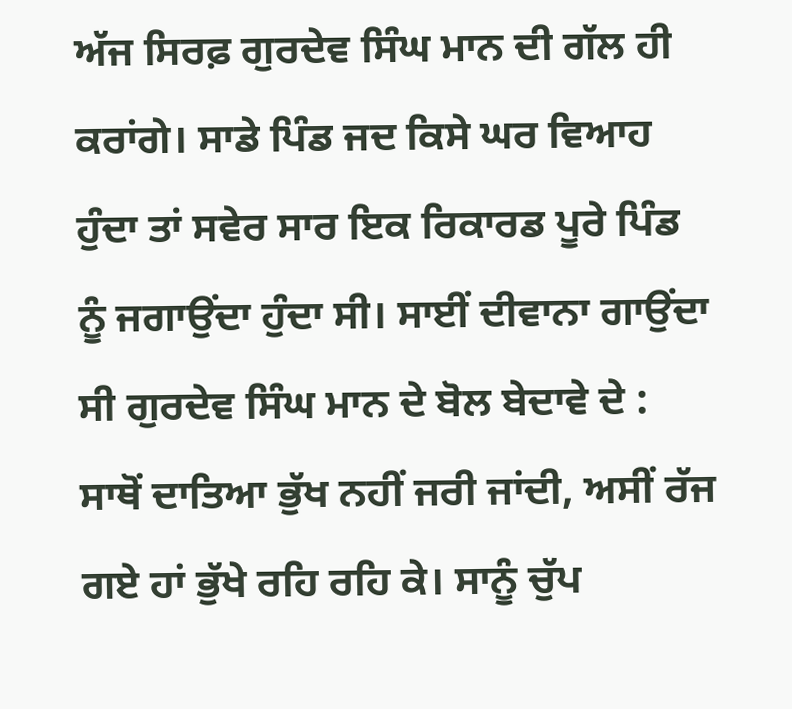ਅੱਜ ਸਿਰਫ਼ ਗੁਰਦੇਵ ਸਿੰਘ ਮਾਨ ਦੀ ਗੱਲ ਹੀ ਕਰਾਂਗੇ। ਸਾਡੇ ਪਿੰਡ ਜਦ ਕਿਸੇ ਘਰ ਵਿਆਹ ਹੁੰਦਾ ਤਾਂ ਸਵੇਰ ਸਾਰ ਇਕ ਰਿਕਾਰਡ ਪੂਰੇ ਪਿੰਡ ਨੂੰ ਜਗਾਉਂਦਾ ਹੁੰਦਾ ਸੀ। ਸਾਈਂ ਦੀਵਾਨਾ ਗਾਉਂਦਾ ਸੀ ਗੁਰਦੇਵ ਸਿੰਘ ਮਾਨ ਦੇ ਬੋਲ ਬੇਦਾਵੇ ਦੇ : ਸਾਥੋਂ ਦਾਤਿਆ ਭੁੱਖ ਨਹੀਂ ਜਰੀ ਜਾਂਦੀ, ਅਸੀਂ ਰੱਜ ਗਏ ਹਾਂ ਭੁੱਖੇ ਰਹਿ ਰਹਿ ਕੇ। ਸਾਨੂੰ ਚੁੱਪ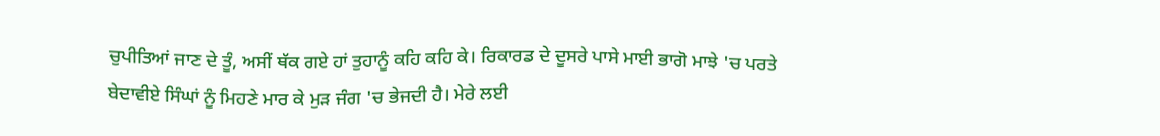ਚੁਪੀਤਿਆਂ ਜਾਣ ਦੇ ਤੂੰ, ਅਸੀਂ ਥੱਕ ਗਏ ਹਾਂ ਤੁਹਾਨੂੰ ਕਹਿ ਕਹਿ ਕੇ। ਰਿਕਾਰਡ ਦੇ ਦੂਸਰੇ ਪਾਸੇ ਮਾਈ ਭਾਗੋ ਮਾਝੇ 'ਚ ਪਰਤੇ ਬੇਦਾਵੀਏ ਸਿੰਘਾਂ ਨੂੰ ਮਿਹਣੇ ਮਾਰ ਕੇ ਮੁੜ ਜੰਗ 'ਚ ਭੇਜਦੀ ਹੈ। ਮੇਰੇ ਲਈ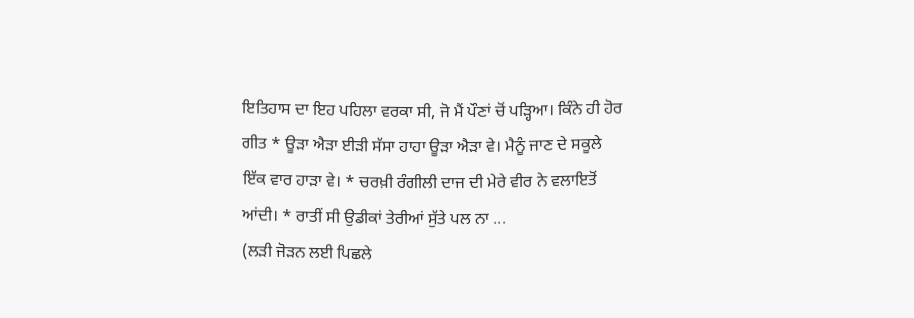ਇਤਿਹਾਸ ਦਾ ਇਹ ਪਹਿਲਾ ਵਰਕਾ ਸੀ, ਜੋ ਮੈਂ ਪੌਣਾਂ ਚੋਂ ਪੜ੍ਹਿਆ। ਕਿੰਨੇ ਹੀ ਹੋਰ ਗੀਤ * ਊੜਾ ਐੜਾ ਈੜੀ ਸੱਸਾ ਹਾਹਾ ਊੜਾ ਐੜਾ ਵੇ। ਮੈਨੂੰ ਜਾਣ ਦੇ ਸਕੂਲੇ ਇੱਕ ਵਾਰ ਹਾੜਾ ਵੇ। * ਚਰਖ਼ੀ ਰੰਗੀਲੀ ਦਾਜ ਦੀ ਮੇਰੇ ਵੀਰ ਨੇ ਵਲਾਇਤੋਂ ਆਂਦੀ। * ਰਾਤੀਂ ਸੀ ਉਡੀਕਾਂ ਤੇਰੀਆਂ ਸੁੱਤੇ ਪਲ ਨਾ ...
(ਲੜੀ ਜੋੜਨ ਲਈ ਪਿਛਲੇ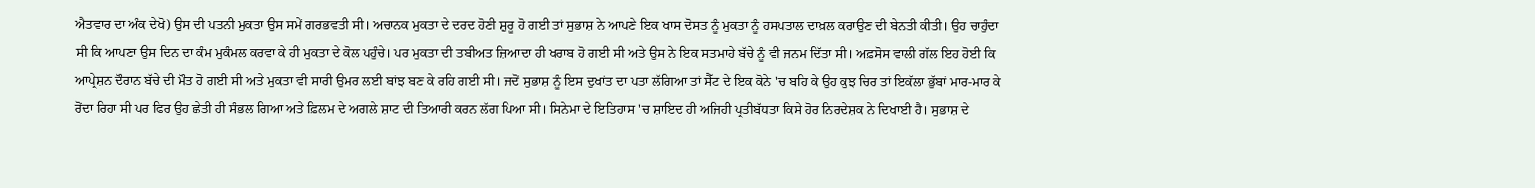ਐਤਵਾਰ ਦਾ ਅੰਕ ਦੇਖੋ) ਉਸ ਦੀ ਪਤਨੀ ਮੁਕਤਾ ਉਸ ਸਮੇਂ ਗਰਭਵਤੀ ਸੀ। ਅਚਾਨਕ ਮੁਕਤਾ ਦੇ ਦਰਦ ਹੋਣੀ ਸ਼ੁਰੂ ਹੋ ਗਈ ਤਾਂ ਸੁਭਾਸ਼ ਨੇ ਆਪਣੇ ਇਕ ਖਾਸ ਦੋਸਤ ਨੂੰ ਮੁਕਤਾ ਨੂੰ ਹਸਪਤਾਲ ਦਾਖ਼ਲ ਕਰਾਉਣ ਦੀ ਬੇਨਤੀ ਕੀਤੀ। ਉਹ ਚਾਹੁੰਦਾ ਸੀ ਕਿ ਆਪਣਾ ਉਸ ਦਿਨ ਦਾ ਕੰਮ ਮੁਕੰਮਲ ਕਰਵਾ ਕੇ ਹੀ ਮੁਕਤਾ ਦੇ ਕੋਲ ਪਹੁੰਚੇ। ਪਰ ਮੁਕਤਾ ਦੀ ਤਬੀਅਤ ਜ਼ਿਆਦਾ ਹੀ ਖਰਾਬ ਹੋ ਗਈ ਸੀ ਅਤੇ ਉਸ ਨੇ ਇਕ ਸਤਮਾਹੇ ਬੱਚੇ ਨੂੰ ਵੀ ਜਨਮ ਦਿੱਤਾ ਸੀ। ਅਫ਼ਸੋਸ ਵਾਲੀ ਗੱਲ ਇਹ ਹੋਈ ਕਿ ਆਪ੍ਰੇਸ਼ਨ ਦੌਰਾਨ ਬੱਚੇ ਦੀ ਮੌਤ ਹੋ ਗਈ ਸੀ ਅਤੇ ਮੁਕਤਾ ਵੀ ਸਾਰੀ ਉਮਰ ਲਈ ਬਾਂਝ ਬਣ ਕੇ ਰਹਿ ਗਈ ਸੀ। ਜਦੋਂ ਸੁਭਾਸ਼ ਨੂੰ ਇਸ ਦੁਖਾਂਤ ਦਾ ਪਤਾ ਲੱਗਿਆ ਤਾਂ ਸੈੱਟ ਦੇ ਇਕ ਕੋਨੇ 'ਚ ਬਹਿ ਕੇ ਉਹ ਕੁਝ ਚਿਰ ਤਾਂ ਇਕੱਲਾ ਭੁੱਬਾਂ ਮਾਰ-ਮਾਰ ਕੇ ਰੋਂਦਾ ਰਿਹਾ ਸੀ ਪਰ ਫਿਰ ਉਹ ਛੇਤੀ ਹੀ ਸੰਭਲ ਗਿਆ ਅਤੇ ਫ਼ਿਲਮ ਦੇ ਅਗਲੇ ਸ਼ਾਟ ਦੀ ਤਿਆਰੀ ਕਰਨ ਲੱਗ ਪਿਆ ਸੀ। ਸਿਨੇਮਾ ਦੇ ਇਤਿਹਾਸ 'ਚ ਸ਼ਾਇਦ ਹੀ ਅਜਿਹੀ ਪ੍ਰਤੀਬੱਧਤਾ ਕਿਸੇ ਹੋਰ ਨਿਰਦੇਸ਼ਕ ਨੇ ਦਿਖਾਈ ਹੈ। ਸੁਭਾਸ਼ ਦੇ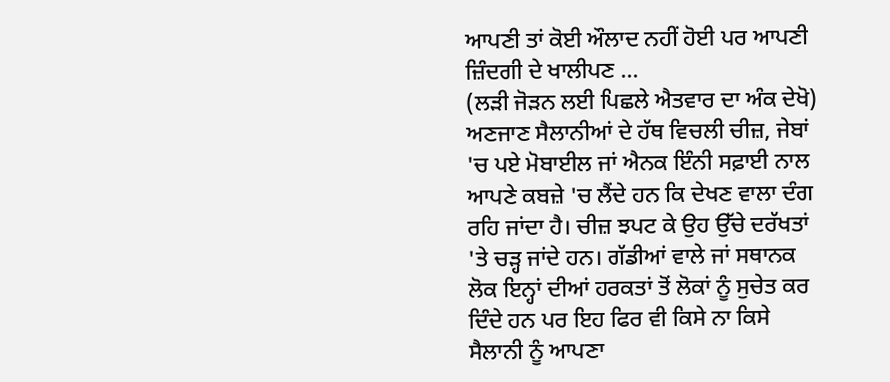ਆਪਣੀ ਤਾਂ ਕੋਈ ਔਲਾਦ ਨਹੀਂ ਹੋਈ ਪਰ ਆਪਣੀ ਜ਼ਿੰਦਗੀ ਦੇ ਖਾਲੀਪਣ ...
(ਲੜੀ ਜੋੜਨ ਲਈ ਪਿਛਲੇ ਐਤਵਾਰ ਦਾ ਅੰਕ ਦੇਖੋ) ਅਣਜਾਣ ਸੈਲਾਨੀਆਂ ਦੇ ਹੱਥ ਵਿਚਲੀ ਚੀਜ਼, ਜੇਬਾਂ 'ਚ ਪਏ ਮੋਬਾਈਲ ਜਾਂ ਐਨਕ ਇੰਨੀ ਸਫ਼ਾਈ ਨਾਲ ਆਪਣੇ ਕਬਜ਼ੇ 'ਚ ਲੈਂਦੇ ਹਨ ਕਿ ਦੇਖਣ ਵਾਲਾ ਦੰਗ ਰਹਿ ਜਾਂਦਾ ਹੈ। ਚੀਜ਼ ਝਪਟ ਕੇ ਉਹ ਉੱਚੇ ਦਰੱਖਤਾਂ 'ਤੇ ਚੜ੍ਹ ਜਾਂਦੇ ਹਨ। ਗੱਡੀਆਂ ਵਾਲੇ ਜਾਂ ਸਥਾਨਕ ਲੋਕ ਇਨ੍ਹਾਂ ਦੀਆਂ ਹਰਕਤਾਂ ਤੋਂ ਲੋਕਾਂ ਨੂੰ ਸੁਚੇਤ ਕਰ ਦਿੰਦੇ ਹਨ ਪਰ ਇਹ ਫਿਰ ਵੀ ਕਿਸੇ ਨਾ ਕਿਸੇ ਸੈਲਾਨੀ ਨੂੰ ਆਪਣਾ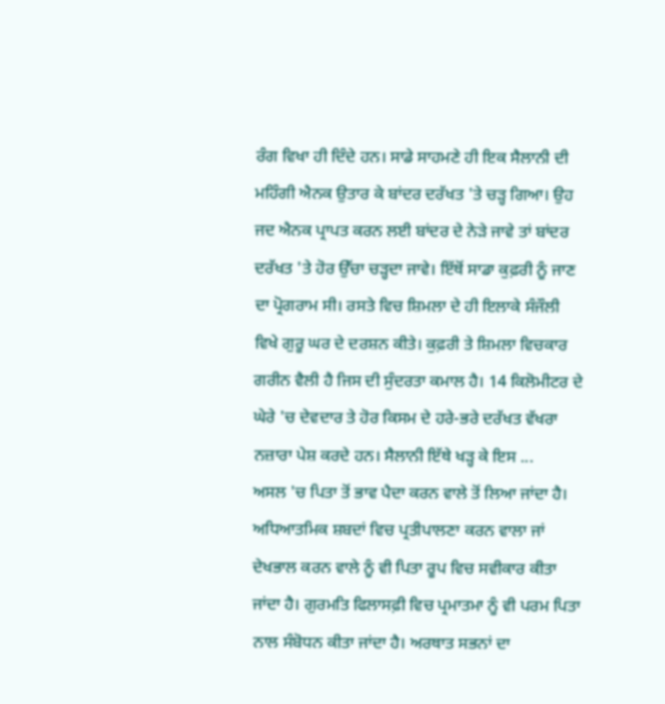ਰੰਗ ਵਿਖਾ ਹੀ ਦਿੰਦੇ ਹਨ। ਸਾਡੇ ਸਾਹਮਣੇ ਹੀ ਇਕ ਸੈਲਾਨੀ ਦੀ ਮਹਿੰਗੀ ਐਨਕ ਉਤਾਰ ਕੇ ਬਾਂਦਰ ਦਰੱਖਤ 'ਤੇ ਚੜ੍ਹ ਗਿਆ। ਉਹ ਜਦ ਐਨਕ ਪ੍ਰਾਪਤ ਕਰਨ ਲਈ ਬਾਂਦਰ ਦੇ ਨੇੜੇ ਜਾਵੇ ਤਾਂ ਬਾਂਦਰ ਦਰੱਖਤ 'ਤੇ ਹੋਰ ਉੱਚਾ ਚੜ੍ਹਦਾ ਜਾਵੇ। ਇੱਥੋਂ ਸਾਡਾ ਕੁਫ਼ਰੀ ਨੂੰ ਜਾਣ ਦਾ ਪ੍ਰੋਗਰਾਮ ਸੀ। ਰਸਤੇ ਵਿਚ ਸ਼ਿਮਲਾ ਦੇ ਹੀ ਇਲਾਕੇ ਸੰਜੌਲੀ ਵਿਖੇ ਗੁਰੂ ਘਰ ਦੇ ਦਰਸ਼ਨ ਕੀਤੇ। ਕੁਫ਼ਰੀ ਤੇ ਸ਼ਿਮਲਾ ਵਿਚਕਾਰ ਗਰੀਨ ਵੈਲੀ ਹੈ ਜਿਸ ਦੀ ਸੁੰਦਰਤਾ ਕਮਾਲ ਹੈ। 14 ਕਿਲੋਮੀਟਰ ਦੇ ਘੇਰੇ 'ਚ ਦੇਵਦਾਰ ਤੇ ਹੋਰ ਕਿਸਮ ਦੇ ਹਰੇ-ਭਰੇ ਦਰੱਖਤ ਵੱਖਰਾ ਨਜ਼ਾਰਾ ਪੇਸ਼ ਕਰਦੇ ਹਨ। ਸੈਲਾਨੀ ਇੱਥੇ ਖੜ੍ਹ ਕੇ ਇਸ ...
ਅਸਲ 'ਚ ਪਿਤਾ ਤੋਂ ਭਾਵ ਪੈਦਾ ਕਰਨ ਵਾਲੇ ਤੋਂ ਲਿਆ ਜਾਂਦਾ ਹੈ। ਅਧਿਆਤਮਿਕ ਸ਼ਬਦਾਂ ਵਿਚ ਪ੍ਰਤੀਪਾਲਣਾ ਕਰਨ ਵਾਲਾ ਜਾਂ ਦੇਖਭਾਲ ਕਰਨ ਵਾਲੇ ਨੂੰ ਵੀ ਪਿਤਾ ਰੂਪ ਵਿਚ ਸਵੀਕਾਰ ਕੀਤਾ ਜਾਂਦਾ ਹੈ। ਗੁਰਮਤਿ ਫਿਲਾਸਫ਼ੀ ਵਿਚ ਪ੍ਰਮਾਤਮਾ ਨੂੰ ਵੀ ਪਰਮ ਪਿਤਾ ਨਾਲ ਸੰਬੋਧਨ ਕੀਤਾ ਜਾਂਦਾ ਹੈ। ਅਰਥਾਤ ਸਭਨਾਂ ਦਾ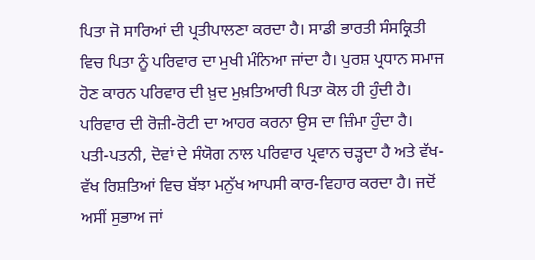ਪਿਤਾ ਜੋ ਸਾਰਿਆਂ ਦੀ ਪ੍ਰਤੀਪਾਲਣਾ ਕਰਦਾ ਹੈ। ਸਾਡੀ ਭਾਰਤੀ ਸੰਸਕ੍ਰਿਤੀ ਵਿਚ ਪਿਤਾ ਨੂੰ ਪਰਿਵਾਰ ਦਾ ਮੁਖੀ ਮੰਨਿਆ ਜਾਂਦਾ ਹੈ। ਪੁਰਸ਼ ਪ੍ਰਧਾਨ ਸਮਾਜ ਹੋਣ ਕਾਰਨ ਪਰਿਵਾਰ ਦੀ ਖ਼ੁਦ ਮੁਖ਼ਤਿਆਰੀ ਪਿਤਾ ਕੋਲ ਹੀ ਹੁੰਦੀ ਹੈ। ਪਰਿਵਾਰ ਦੀ ਰੋਜ਼ੀ-ਰੋਟੀ ਦਾ ਆਹਰ ਕਰਨਾ ਉਸ ਦਾ ਜ਼ਿੰਮਾ ਹੁੰਦਾ ਹੈ। ਪਤੀ-ਪਤਨੀ, ਦੋਵਾਂ ਦੇ ਸੰਯੋਗ ਨਾਲ ਪਰਿਵਾਰ ਪ੍ਰਵਾਨ ਚੜ੍ਹਦਾ ਹੈ ਅਤੇ ਵੱਖ-ਵੱਖ ਰਿਸ਼ਤਿਆਂ ਵਿਚ ਬੱਝਾ ਮਨੁੱਖ ਆਪਸੀ ਕਾਰ-ਵਿਹਾਰ ਕਰਦਾ ਹੈ। ਜਦੋਂ ਅਸੀਂ ਸੁਭਾਅ ਜਾਂ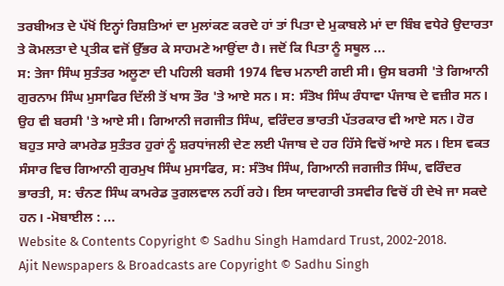ਤਰਬੀਅਤ ਦੇ ਪੱਖੋਂ ਇਨ੍ਹਾਂ ਰਿਸ਼ਤਿਆਂ ਦਾ ਮੁਲਾਂਕਣ ਕਰਦੇ ਹਾਂ ਤਾਂ ਪਿਤਾ ਦੇ ਮੁਕਾਬਲੇ ਮਾਂ ਦਾ ਬਿੰਬ ਵਧੇਰੇ ਉਦਾਰਤਾ ਤੇ ਕੋਮਲਤਾ ਦੇ ਪ੍ਰਤੀਕ ਵਜੋਂ ਉੱਭਰ ਕੇ ਸਾਹਮਣੇ ਆਉਂਦਾ ਹੈ। ਜਦੋਂ ਕਿ ਪਿਤਾ ਨੂੰ ਸਥੂਲ ...
ਸ: ਤੇਜਾ ਸਿੰਘ ਸੁਤੰਤਰ ਅਲੂਣਾ ਦੀ ਪਹਿਲੀ ਬਰਸੀ 1974 ਵਿਚ ਮਨਾਈ ਗਈ ਸੀ। ਉਸ ਬਰਸੀ 'ਤੇ ਗਿਆਨੀ ਗੁਰਨਾਮ ਸਿੰਘ ਮੁਸਾਫਿਰ ਦਿੱਲੀ ਤੋਂ ਖਾਸ ਤੌਰ 'ਤੇ ਆਏ ਸਨ। ਸ: ਸੰਤੋਖ ਸਿੰਘ ਰੰਧਾਵਾ ਪੰਜਾਬ ਦੇ ਵਜ਼ੀਰ ਸਨ। ਉਹ ਵੀ ਬਰਸੀ 'ਤੇ ਆਏ ਸੀ। ਗਿਆਨੀ ਜਗਜੀਤ ਸਿੰਘ, ਵਰਿੰਦਰ ਭਾਰਤੀ ਪੱਤਰਕਾਰ ਵੀ ਆਏ ਸਨ। ਹੋਰ ਬਹੁਤ ਸਾਰੇ ਕਾਮਰੇਡ ਸੁਤੰਤਰ ਹੁਰਾਂ ਨੂੰ ਸ਼ਰਧਾਂਜਲੀ ਦੇਣ ਲਈ ਪੰਜਾਬ ਦੇ ਹਰ ਹਿੱਸੇ ਵਿਚੋਂ ਆਏ ਸਨ। ਇਸ ਵਕਤ ਸੰਸਾਰ ਵਿਚ ਗਿਆਨੀ ਗੁਰਮੁਖ ਸਿੰਘ ਮੁਸਾਫਿਰ, ਸ: ਸੰਤੋਖ ਸਿੰਘ, ਗਿਆਨੀ ਜਗਜੀਤ ਸਿੰਘ, ਵਰਿੰਦਰ ਭਾਰਤੀ, ਸ: ਚੰਨਣ ਸਿੰਘ ਕਾਮਰੇਡ ਤੁਗਲਵਾਲ ਨਹੀਂ ਰਹੇ। ਇਸ ਯਾਦਗਾਰੀ ਤਸਵੀਰ ਵਿਚੋਂ ਹੀ ਦੇਖੇ ਜਾ ਸਕਦੇ ਹਨ। -ਮੋਬਾਈਲ : ...
Website & Contents Copyright © Sadhu Singh Hamdard Trust, 2002-2018.
Ajit Newspapers & Broadcasts are Copyright © Sadhu Singh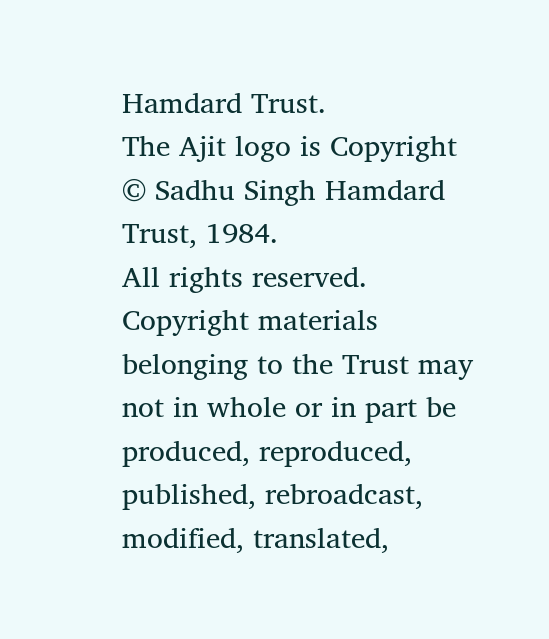Hamdard Trust.
The Ajit logo is Copyright © Sadhu Singh Hamdard Trust, 1984.
All rights reserved. Copyright materials belonging to the Trust may not in whole or in part be produced, reproduced, published, rebroadcast, modified, translated,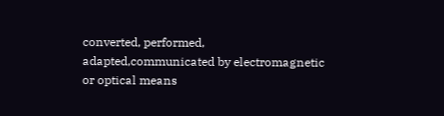converted, performed, adapted,communicated by electromagnetic or optical means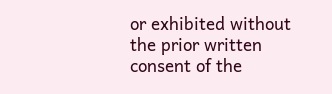or exhibited without the prior written consent of the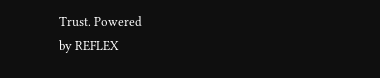Trust. Powered
by REFLEX